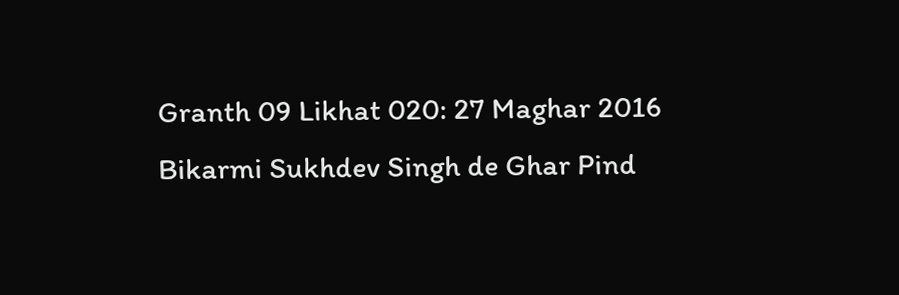Granth 09 Likhat 020: 27 Maghar 2016 Bikarmi Sukhdev Singh de Ghar Pind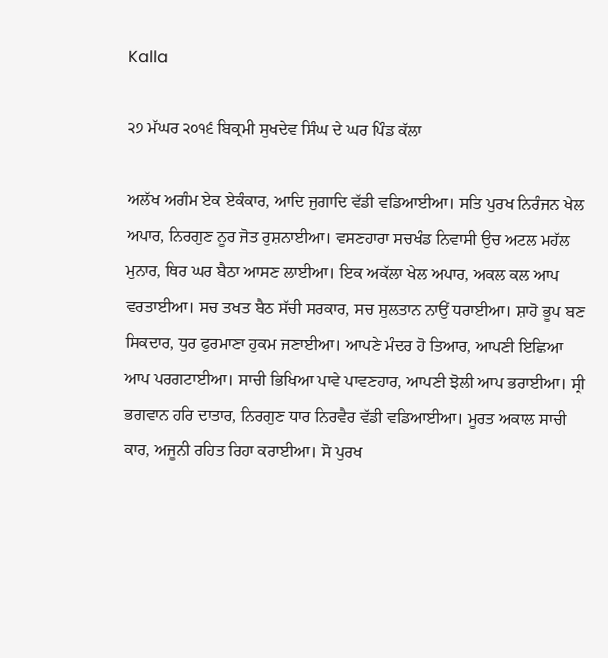Kalla

੨੭ ਮੱਘਰ ੨੦੧੬ ਬਿਕ੍ਰਮੀ ਸੁਖਦੇਵ ਸਿੰਘ ਦੇ ਘਰ ਪਿੰਡ ਕੱਲਾ

ਅਲੱਖ ਅਗੰਮ ਏਕ ਏਕੰਕਾਰ, ਆਦਿ ਜੁਗਾਦਿ ਵੱਡੀ ਵਡਿਆਈਆ। ਸਤਿ ਪੁਰਖ ਨਿਰੰਜਨ ਖੇਲ ਅਪਾਰ, ਨਿਰਗੁਣ ਨੂਰ ਜੋਤ ਰੁਸ਼ਨਾਈਆ। ਵਸਣਹਾਰਾ ਸਚਖੰਡ ਨਿਵਾਸੀ ਉਚ ਅਟਲ ਮਹੱਲ ਮੁਨਾਰ, ਥਿਰ ਘਰ ਬੈਠਾ ਆਸਣ ਲਾਈਆ। ਇਕ ਅਕੱਲਾ ਖੇਲ ਅਪਾਰ, ਅਕਲ ਕਲ ਆਪ ਵਰਤਾਈਆ। ਸਚ ਤਖਤ ਬੈਠ ਸੱਚੀ ਸਰਕਾਰ, ਸਚ ਸੁਲਤਾਨ ਨਾਉਂ ਧਰਾਈਆ। ਸ਼ਾਹੋ ਭੂਪ ਬਣ ਸਿਕਦਾਰ, ਧੁਰ ਫੁਰਮਾਣਾ ਹੁਕਮ ਜਣਾਈਆ। ਆਪਣੇ ਮੰਦਰ ਹੋ ਤਿਆਰ, ਆਪਣੀ ਇਛਿਆ ਆਪ ਪਰਗਟਾਈਆ। ਸਾਚੀ ਭਿਖਿਆ ਪਾਵੇ ਪਾਵਣਹਾਰ, ਆਪਣੀ ਝੋਲੀ ਆਪ ਭਰਾਈਆ। ਸ੍ਰੀ ਭਗਵਾਨ ਹਰਿ ਦਾਤਾਰ, ਨਿਰਗੁਣ ਧਾਰ ਨਿਰਵੈਰ ਵੱਡੀ ਵਡਿਆਈਆ। ਮੂਰਤ ਅਕਾਲ ਸਾਚੀ ਕਾਰ, ਅਜੂਨੀ ਰਹਿਤ ਰਿਹਾ ਕਰਾਈਆ। ਸੋ ਪੁਰਖ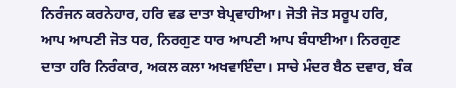ਨਿਰੰਜਨ ਕਰਨੇਹਾਰ, ਹਰਿ ਵਡ ਦਾਤਾ ਬੇਪ੍ਰਵਾਹੀਆ। ਜੋਤੀ ਜੋਤ ਸਰੂਪ ਹਰਿ, ਆਪ ਆਪਣੀ ਜੋਤ ਧਰ, ਨਿਰਗੁਣ ਧਾਰ ਆਪਣੀ ਆਪ ਬੰਧਾਈਆ। ਨਿਰਗੁਣ ਦਾਤਾ ਹਰਿ ਨਿਰੰਕਾਰ, ਅਕਲ ਕਲਾ ਅਖਵਾਇੰਦਾ। ਸਾਚੇ ਮੰਦਰ ਬੈਠ ਦਵਾਰ, ਬੰਕ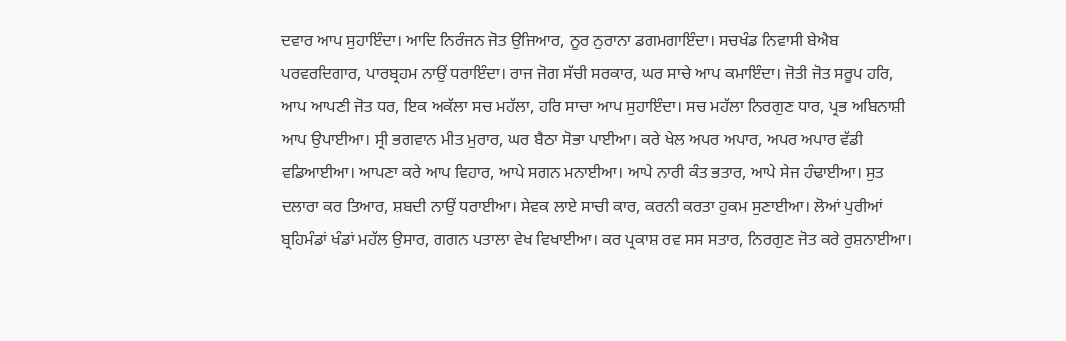ਦਵਾਰ ਆਪ ਸੁਹਾਇੰਦਾ। ਆਦਿ ਨਿਰੰਜਨ ਜੋਤ ਉਜਿਆਰ, ਨੂਰ ਨੁਰਾਨਾ ਡਗਮਗਾਇੰਦਾ। ਸਚਖੰਡ ਨਿਵਾਸੀ ਬੇਐਬ ਪਰਵਰਦਿਗਾਰ, ਪਾਰਬ੍ਰਹਮ ਨਾਉਂ ਧਰਾਇੰਦਾ। ਰਾਜ ਜੋਗ ਸੱਚੀ ਸਰਕਾਰ, ਘਰ ਸਾਚੇ ਆਪ ਕਮਾਇੰਦਾ। ਜੋਤੀ ਜੋਤ ਸਰੂਪ ਹਰਿ, ਆਪ ਆਪਣੀ ਜੋਤ ਧਰ, ਇਕ ਅਕੱਲਾ ਸਚ ਮਹੱਲਾ, ਹਰਿ ਸਾਚਾ ਆਪ ਸੁਹਾਇੰਦਾ। ਸਚ ਮਹੱਲਾ ਨਿਰਗੁਣ ਧਾਰ, ਪ੍ਰਭ ਅਬਿਨਾਸ਼ੀ ਆਪ ਉਪਾਈਆ। ਸ੍ਰੀ ਭਗਵਾਨ ਮੀਤ ਮੁਰਾਰ, ਘਰ ਬੈਠਾ ਸੋਭਾ ਪਾਈਆ। ਕਰੇ ਖੇਲ ਅਪਰ ਅਪਾਰ, ਅਪਰ ਅਪਾਰ ਵੱਡੀ ਵਡਿਆਈਆ। ਆਪਣਾ ਕਰੇ ਆਪ ਵਿਹਾਰ, ਆਪੇ ਸਗਨ ਮਨਾਈਆ। ਆਪੇ ਨਾਰੀ ਕੰਤ ਭਤਾਰ, ਆਪੇ ਸੇਜ ਹੰਢਾਈਆ। ਸੁਤ ਦਲਾਰਾ ਕਰ ਤਿਆਰ, ਸ਼ਬਦੀ ਨਾਉਂ ਧਰਾਈਆ। ਸੇਵਕ ਲਾਏ ਸਾਚੀ ਕਾਰ, ਕਰਨੀ ਕਰਤਾ ਹੁਕਮ ਸੁਣਾਈਆ। ਲੋਆਂ ਪੁਰੀਆਂ ਬ੍ਰਹਿਮੰਡਾਂ ਖੰਡਾਂ ਮਹੱਲ ਉਸਾਰ, ਗਗਨ ਪਤਾਲਾ ਵੇਖ ਵਿਖਾਈਆ। ਕਰ ਪ੍ਰਕਾਸ਼ ਰਵ ਸਸ ਸਤਾਰ, ਨਿਰਗੁਣ ਜੋਤ ਕਰੇ ਰੁਸ਼ਨਾਈਆ।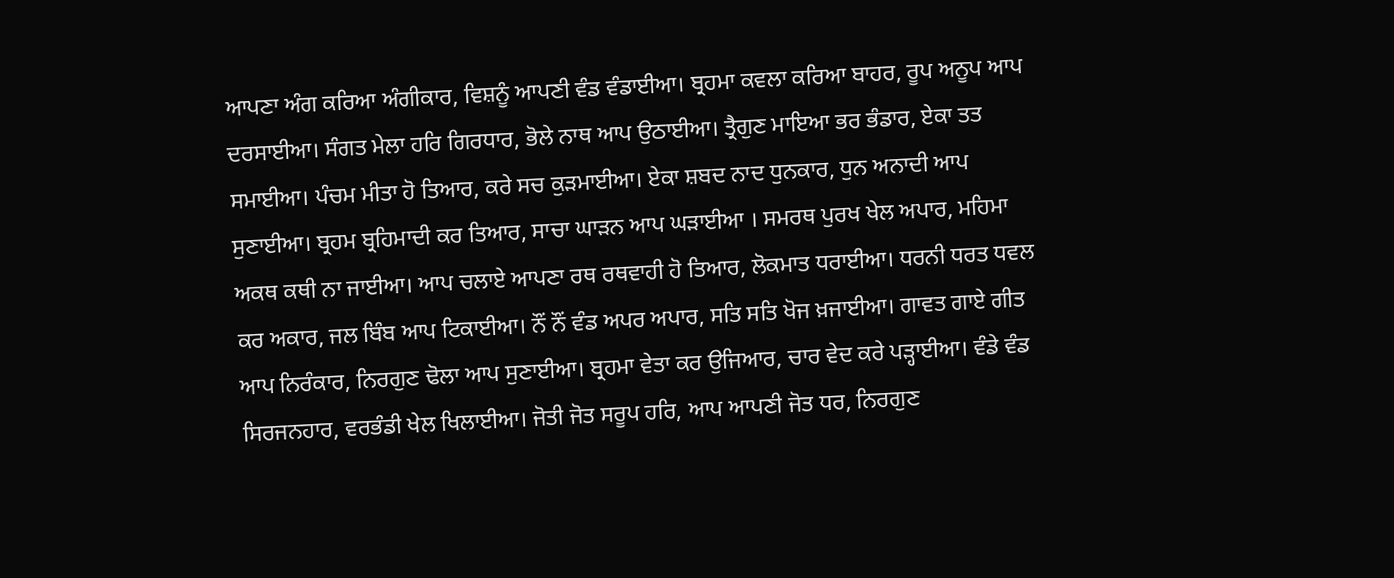ਆਪਣਾ ਅੰਗ ਕਰਿਆ ਅੰਗੀਕਾਰ, ਵਿਸ਼ਨੂੰ ਆਪਣੀ ਵੰਡ ਵੰਡਾਈਆ। ਬ੍ਰਹਮਾ ਕਵਲਾ ਕਰਿਆ ਬਾਹਰ, ਰੂਪ ਅਨੂਪ ਆਪ ਦਰਸਾਈਆ। ਸੰਗਤ ਮੇਲਾ ਹਰਿ ਗਿਰਧਾਰ, ਭੋਲੇ ਨਾਥ ਆਪ ਉਠਾਈਆ। ਤ੍ਰੈਗੁਣ ਮਾਇਆ ਭਰ ਭੰਡਾਰ, ਏਕਾ ਤਤ ਸਮਾਈਆ। ਪੰਚਮ ਮੀਤਾ ਹੋ ਤਿਆਰ, ਕਰੇ ਸਚ ਕੁੜਮਾਈਆ। ਏਕਾ ਸ਼ਬਦ ਨਾਦ ਧੁਨਕਾਰ, ਧੁਨ ਅਨਾਦੀ ਆਪ ਸੁਣਾਈਆ। ਬ੍ਰਹਮ ਬ੍ਰਹਿਮਾਦੀ ਕਰ ਤਿਆਰ, ਸਾਚਾ ਘਾੜਨ ਆਪ ਘੜਾਈਆ । ਸਮਰਥ ਪੁਰਖ ਖੇਲ ਅਪਾਰ, ਮਹਿਮਾ ਅਕਥ ਕਥੀ ਨਾ ਜਾਈਆ। ਆਪ ਚਲਾਏ ਆਪਣਾ ਰਥ ਰਥਵਾਹੀ ਹੋ ਤਿਆਰ, ਲੋਕਮਾਤ ਧਰਾਈਆ। ਧਰਨੀ ਧਰਤ ਧਵਲ ਕਰ ਅਕਾਰ, ਜਲ ਬਿੰਬ ਆਪ ਟਿਕਾਈਆ। ਨੌਂ ਨੌਂ ਵੰਡ ਅਪਰ ਅਪਾਰ, ਸਤਿ ਸਤਿ ਖੋਜ ਖ਼ਜਾਈਆ। ਗਾਵਤ ਗਾਏ ਗੀਤ ਆਪ ਨਿਰੰਕਾਰ, ਨਿਰਗੁਣ ਢੋਲਾ ਆਪ ਸੁਣਾਈਆ। ਬ੍ਰਹਮਾ ਵੇਤਾ ਕਰ ਉਜਿਆਰ, ਚਾਰ ਵੇਦ ਕਰੇ ਪੜ੍ਹਾਈਆ। ਵੰਡੇ ਵੰਡ ਸਿਰਜਨਹਾਰ, ਵਰਭੰਡੀ ਖੇਲ ਖਿਲਾਈਆ। ਜੋਤੀ ਜੋਤ ਸਰੂਪ ਹਰਿ, ਆਪ ਆਪਣੀ ਜੋਤ ਧਰ, ਨਿਰਗੁਣ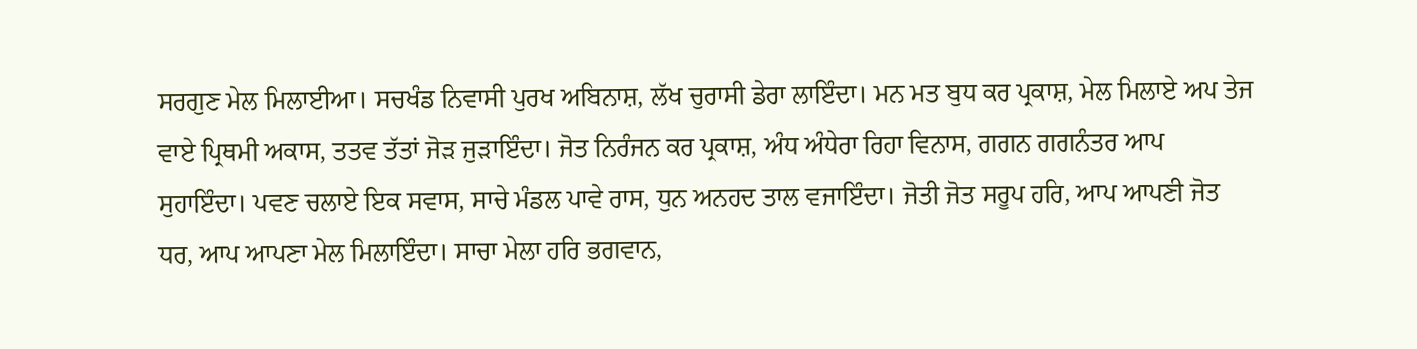ਸਰਗੁਣ ਮੇਲ ਮਿਲਾਈਆ। ਸਚਖੰਡ ਨਿਵਾਸੀ ਪੁਰਖ ਅਬਿਨਾਸ਼, ਲੱਖ ਚੁਰਾਸੀ ਡੇਰਾ ਲਾਇੰਦਾ। ਮਨ ਮਤ ਬੁਧ ਕਰ ਪ੍ਰਕਾਸ਼, ਮੇਲ ਮਿਲਾਏ ਅਪ ਤੇਜ ਵਾਏ ਪ੍ਰਿਥਮੀ ਅਕਾਸ, ਤਤਵ ਤੱਤਾਂ ਜੋੜ ਜੁੜਾਇੰਦਾ। ਜੋਤ ਨਿਰੰਜਨ ਕਰ ਪ੍ਰਕਾਸ਼, ਅੰਧ ਅੰਧੇਰਾ ਰਿਹਾ ਵਿਨਾਸ, ਗਗਨ ਗਗਨੰਤਰ ਆਪ ਸੁਹਾਇੰਦਾ। ਪਵਣ ਚਲਾਏ ਇਕ ਸਵਾਸ, ਸਾਚੇ ਮੰਡਲ ਪਾਵੇ ਰਾਸ, ਧੁਨ ਅਨਹਦ ਤਾਲ ਵਜਾਇੰਦਾ। ਜੋਤੀ ਜੋਤ ਸਰੂਪ ਹਰਿ, ਆਪ ਆਪਣੀ ਜੋਤ ਧਰ, ਆਪ ਆਪਣਾ ਮੇਲ ਮਿਲਾਇੰਦਾ। ਸਾਚਾ ਮੇਲਾ ਹਰਿ ਭਗਵਾਨ,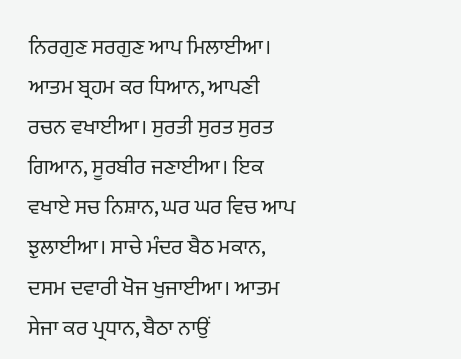ਨਿਰਗੁਣ ਸਰਗੁਣ ਆਪ ਮਿਲਾਈਆ। ਆਤਮ ਬ੍ਰਹਮ ਕਰ ਧਿਆਨ, ਆਪਣੀ ਰਚਨ ਵਖਾਈਆ। ਸੁਰਤੀ ਸੁਰਤ ਸੁਰਤ ਗਿਆਨ, ਸੂਰਬੀਰ ਜਣਾਈਆ। ਇਕ ਵਖਾਏ ਸਚ ਨਿਸ਼ਾਨ, ਘਰ ਘਰ ਵਿਚ ਆਪ ਝੁਲਾਈਆ। ਸਾਚੇ ਮੰਦਰ ਬੈਠ ਮਕਾਨ, ਦਸਮ ਦਵਾਰੀ ਖੋਜ ਖੁਜਾਈਆ। ਆਤਮ ਸੇਜਾ ਕਰ ਪ੍ਰਧਾਨ, ਬੈਠਾ ਨਾਉਂ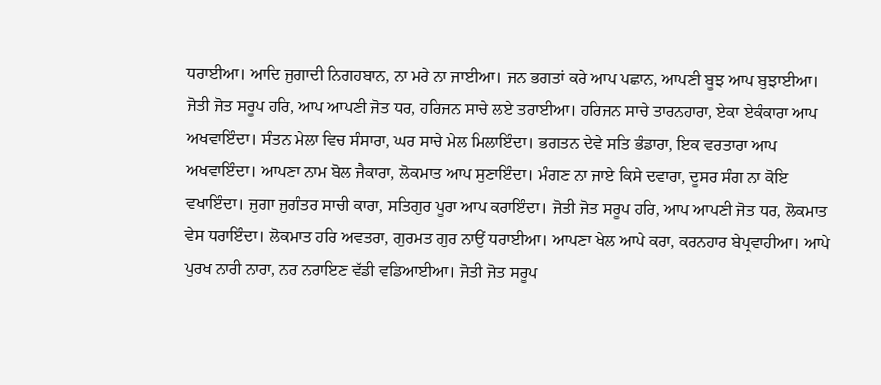ਧਰਾਈਆ। ਆਦਿ ਜੁਗਾਦੀ ਨਿਗਹਬਾਨ, ਨਾ ਮਰੇ ਨਾ ਜਾਈਆ। ਜਨ ਭਗਤਾਂ ਕਰੇ ਆਪ ਪਛਾਨ, ਆਪਣੀ ਬੂਝ ਆਪ ਬੁਝਾਈਆ। ਜੋਤੀ ਜੋਤ ਸਰੂਪ ਹਰਿ, ਆਪ ਆਪਣੀ ਜੋਤ ਧਰ, ਹਰਿਜਨ ਸਾਚੇ ਲਏ ਤਰਾਈਆ। ਹਰਿਜਨ ਸਾਚੇ ਤਾਰਨਹਾਰਾ, ਏਕਾ ਏਕੰਕਾਰਾ ਆਪ ਅਖਵਾਇੰਦਾ। ਸੰਤਨ ਮੇਲਾ ਵਿਚ ਸੰਸਾਰਾ, ਘਰ ਸਾਚੇ ਮੇਲ ਮਿਲਾਇੰਦਾ। ਭਗਤਨ ਦੇਵੇ ਸਤਿ ਭੰਡਾਰਾ, ਇਕ ਵਰਤਾਰਾ ਆਪ ਅਖਵਾਇੰਦਾ। ਆਪਣਾ ਨਾਮ ਬੋਲ ਜੈਕਾਰਾ, ਲੋਕਮਾਤ ਆਪ ਸੁਣਾਇੰਦਾ। ਮੰਗਣ ਨਾ ਜਾਏ ਕਿਸੇ ਦਵਾਰਾ, ਦੂਸਰ ਸੰਗ ਨਾ ਕੋਇ ਵਖਾਇੰਦਾ। ਜੁਗਾ ਜੁਗੰਤਰ ਸਾਚੀ ਕਾਰਾ, ਸਤਿਗੁਰ ਪੂਰਾ ਆਪ ਕਰਾਇੰਦਾ। ਜੋਤੀ ਜੋਤ ਸਰੂਪ ਹਰਿ, ਆਪ ਆਪਣੀ ਜੋਤ ਧਰ, ਲੋਕਮਾਤ ਵੇਸ ਧਰਾਇੰਦਾ। ਲੋਕਮਾਤ ਹਰਿ ਅਵਤਰਾ, ਗੁਰਮਤ ਗੁਰ ਨਾਉਂ ਧਰਾਈਆ। ਆਪਣਾ ਖੇਲ ਆਪੇ ਕਰਾ, ਕਰਨਹਾਰ ਬੇਪ੍ਰਵਾਹੀਆ। ਆਪੇ ਪੁਰਖ ਨਾਰੀ ਨਾਰਾ, ਨਰ ਨਰਾਇਣ ਵੱਡੀ ਵਡਿਆਈਆ। ਜੋਤੀ ਜੋਤ ਸਰੂਪ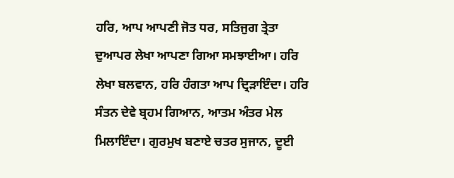ਹਰਿ, ਆਪ ਆਪਣੀ ਜੋਤ ਧਰ, ਸਤਿਜੁਗ ਤ੍ਰੇਤਾ ਦੁਆਪਰ ਲੇਖਾ ਆਪਣਾ ਗਿਆ ਸਮਝਾਈਆ। ਹਰਿ ਲੇਖਾ ਬਲਵਾਨ, ਹਰਿ ਹੰਗਤਾ ਆਪ ਦ੍ਰਿੜਾਇੰਦਾ। ਹਰਿ ਸੰਤਨ ਦੇਵੇ ਬ੍ਰਹਮ ਗਿਆਨ, ਆਤਮ ਅੰਤਰ ਮੇਲ ਮਿਲਾਇੰਦਾ। ਗੁਰਮੁਖ ਬਣਾਏ ਚਤਰ ਸੁਜਾਨ, ਦੂਈ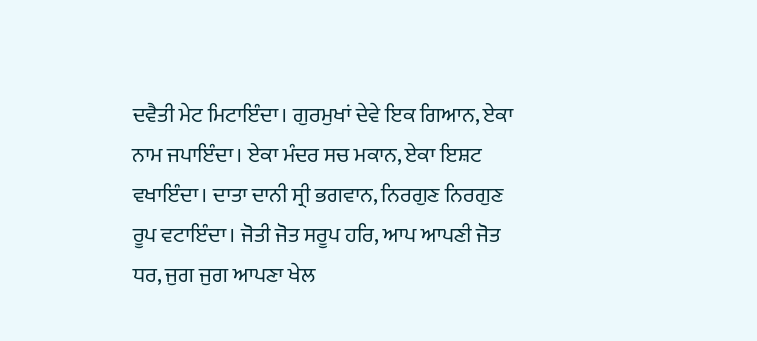ਦਵੈਤੀ ਮੇਟ ਮਿਟਾਇੰਦਾ। ਗੁਰਮੁਖਾਂ ਦੇਵੇ ਇਕ ਗਿਆਨ, ਏਕਾ ਨਾਮ ਜਪਾਇੰਦਾ। ਏਕਾ ਮੰਦਰ ਸਚ ਮਕਾਨ, ਏਕਾ ਇਸ਼ਟ ਵਖਾਇੰਦਾ। ਦਾਤਾ ਦਾਨੀ ਸ੍ਰੀ ਭਗਵਾਨ, ਨਿਰਗੁਣ ਨਿਰਗੁਣ ਰੂਪ ਵਟਾਇੰਦਾ। ਜੋਤੀ ਜੋਤ ਸਰੂਪ ਹਰਿ, ਆਪ ਆਪਣੀ ਜੋਤ ਧਰ, ਜੁਗ ਜੁਗ ਆਪਣਾ ਖੇਲ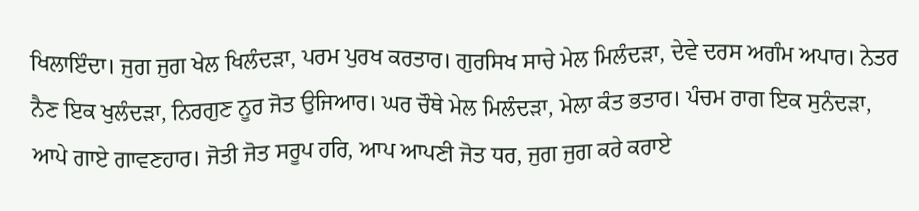ਖਿਲਾਇੰਦਾ। ਜੁਗ ਜੁਗ ਖੇਲ ਖਿਲੰਦੜਾ, ਪਰਮ ਪੁਰਖ ਕਰਤਾਰ। ਗੁਰਸਿਖ ਸਾਚੇ ਮੇਲ ਮਿਲੰਦੜਾ, ਦੇਵੇ ਦਰਸ ਅਗੰਮ ਅਪਾਰ। ਨੇਤਰ ਨੈਣ ਇਕ ਖੁਲੰਦੜਾ, ਨਿਰਗੁਣ ਨੂਰ ਜੋਤ ਉਜਿਆਰ। ਘਰ ਚੌਥੇ ਮੇਲ ਮਿਲੰਦੜਾ, ਮੇਲਾ ਕੰਤ ਭਤਾਰ। ਪੰਚਮ ਰਾਗ ਇਕ ਸੁਨੰਦੜਾ, ਆਪੇ ਗਾਏ ਗਾਵਣਹਾਰ। ਜੋਤੀ ਜੋਤ ਸਰੂਪ ਹਰਿ, ਆਪ ਆਪਣੀ ਜੋਤ ਧਰ, ਜੁਗ ਜੁਗ ਕਰੇ ਕਰਾਏ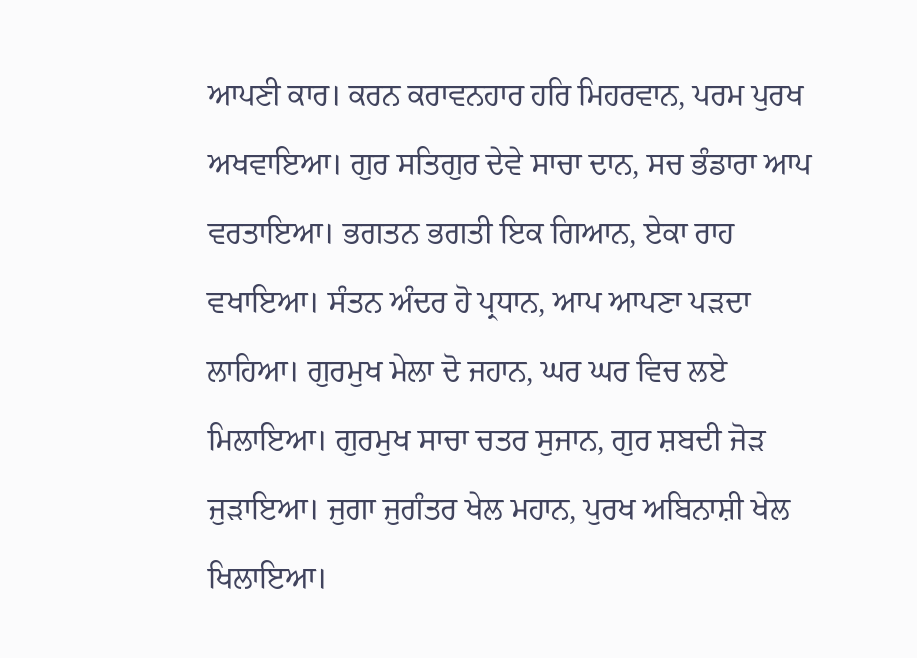ਆਪਣੀ ਕਾਰ। ਕਰਨ ਕਰਾਵਨਹਾਰ ਹਰਿ ਮਿਹਰਵਾਨ, ਪਰਮ ਪੁਰਖ ਅਖਵਾਇਆ। ਗੁਰ ਸਤਿਗੁਰ ਦੇਵੇ ਸਾਚਾ ਦਾਨ, ਸਚ ਭੰਡਾਰਾ ਆਪ ਵਰਤਾਇਆ। ਭਗਤਨ ਭਗਤੀ ਇਕ ਗਿਆਨ, ਏਕਾ ਰਾਹ ਵਖਾਇਆ। ਸੰਤਨ ਅੰਦਰ ਹੋ ਪ੍ਰਧਾਨ, ਆਪ ਆਪਣਾ ਪੜਦਾ ਲਾਹਿਆ। ਗੁਰਮੁਖ ਮੇਲਾ ਦੋ ਜਹਾਨ, ਘਰ ਘਰ ਵਿਚ ਲਏ ਮਿਲਾਇਆ। ਗੁਰਮੁਖ ਸਾਚਾ ਚਤਰ ਸੁਜਾਨ, ਗੁਰ ਸ਼ਬਦੀ ਜੋੜ ਜੁੜਾਇਆ। ਜੁਗਾ ਜੁਗੰਤਰ ਖੇਲ ਮਹਾਨ, ਪੁਰਖ ਅਬਿਨਾਸ਼ੀ ਖੇਲ ਖਿਲਾਇਆ।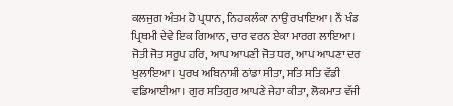ਕਲਜੁਗ ਅੰਤਮ ਹੋ ਪ੍ਰਧਾਨ, ਨਿਹਕਲੰਕਾ ਨਾਉਂ ਰਖਾਇਆ। ਨੌਂ ਖੰਡ ਪ੍ਰਿਥਮੀ ਦੇਵੇ ਇਕ ਗਿਆਨ, ਚਾਰ ਵਰਨ ਏਕਾ ਮਾਰਗ ਲਾਇਆ। ਜੋਤੀ ਜੋਤ ਸਰੂਪ ਹਰਿ, ਆਪ ਆਪਣੀ ਜੋਤ ਧਰ, ਆਪ ਆਪਣਾ ਦਰ ਖੁਲਾਇਆ। ਪੁਰਖ ਅਬਿਨਾਸ਼ੀ ਠਾਂਡਾ ਸੀਤਾ, ਸਤਿ ਸਤਿ ਵੱਡੀ ਵਡਿਆਈਆ। ਗੁਰ ਸਤਿਗੁਰ ਆਪਣੇ ਜੇਹਾ ਕੀਤਾ, ਲੋਕਮਾਤ ਵੱਜੀ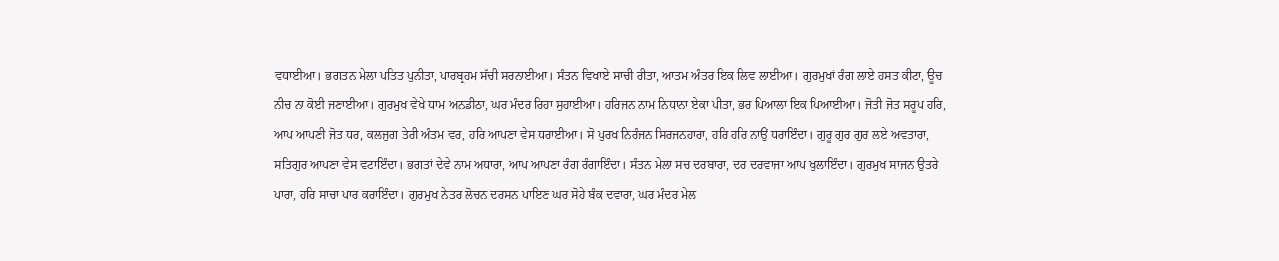ਵਧਾਈਆ। ਭਗਤਨ ਮੇਲਾ ਪਤਿਤ ਪੁਨੀਤਾ, ਪਾਰਬ੍ਰਹਮ ਸੱਚੀ ਸਰਨਾਈਆ। ਸੰਤਨ ਵਿਖਾਏ ਸਾਚੀ ਰੀਤਾ, ਆਤਮ ਅੰਤਰ ਇਕ ਲਿਵ ਲਾਈਆ। ਗੁਰਮੁਖਾਂ ਰੰਗ ਲਾਏ ਹਸਤ ਕੀਟਾ, ਊਚ ਨੀਚ ਨਾ ਕੋਈ ਜਣਾਈਆ। ਗੁਰਮੁਖ ਵੇਖੇ ਧਾਮ ਅਨਡੀਠਾ, ਘਰ ਮੰਦਰ ਰਿਹਾ ਸੁਹਾਈਆ। ਹਰਿਜਨ ਨਾਮ ਨਿਧਾਨਾ ਏਕਾ ਪੀਤਾ, ਭਰ ਪਿਆਲਾ ਇਕ ਪਿਆਈਆ। ਜੋਤੀ ਜੋਤ ਸਰੂਪ ਹਰਿ, ਆਪ ਆਪਣੀ ਜੋਤ ਧਰ, ਕਲਜੁਗ ਤੇਰੀ ਅੰਤਮ ਵਰ, ਹਰਿ ਆਪਣਾ ਵੇਸ ਧਰਾਈਆ। ਸੋ ਪੁਰਖ ਨਿਰੰਜਨ ਸਿਰਜਨਹਾਰਾ, ਹਰਿ ਹਰਿ ਨਾਉਂ ਧਰਾਇੰਦਾ। ਗੁਰੂ ਗੁਰ ਗੁਰ ਲਏ ਅਵਤਾਰਾ, ਸਤਿਗੁਰ ਆਪਣਾ ਵੇਸ ਵਟਾਇੰਦਾ। ਭਗਤਾਂ ਦੇਵੇ ਨਾਮ ਅਧਾਰਾ, ਆਪ ਆਪਣਾ ਰੰਗ ਰੰਗਾਇੰਦਾ। ਸੰਤਨ ਮੇਲਾ ਸਚ ਦਰਬਾਰਾ, ਦਰ ਦਰਵਾਜਾ ਆਪ ਖੁਲਾਇੰਦਾ। ਗੁਰਮੁਖ ਸਾਜਨ ਉਤਰੇ ਪਾਰਾ, ਹਰਿ ਸਾਚਾ ਪਾਰ ਕਰਾਇੰਦਾ। ਗੁਰਮੁਖ ਨੇਤਰ ਲੋਚਨ ਦਰਸਨ ਪਾਇਣ ਘਰ ਸੋਹੇ ਬੰਕ ਦਵਾਰਾ, ਘਰ ਮੰਦਰ ਮੇਲ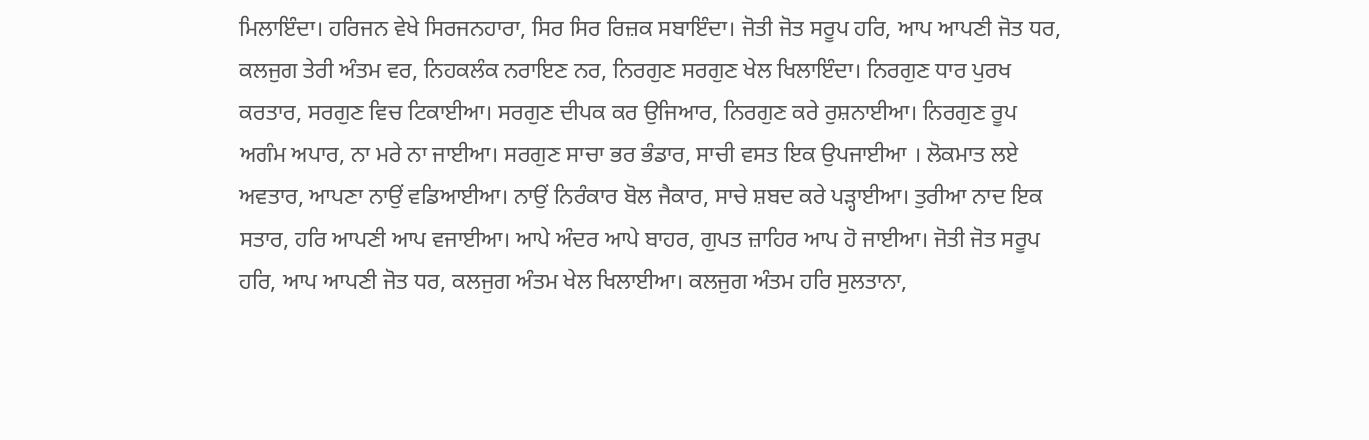ਮਿਲਾਇੰਦਾ। ਹਰਿਜਨ ਵੇਖੇ ਸਿਰਜਨਹਾਰਾ, ਸਿਰ ਸਿਰ ਰਿਜ਼ਕ ਸਬਾਇੰਦਾ। ਜੋਤੀ ਜੋਤ ਸਰੂਪ ਹਰਿ, ਆਪ ਆਪਣੀ ਜੋਤ ਧਰ, ਕਲਜੁਗ ਤੇਰੀ ਅੰਤਮ ਵਰ, ਨਿਹਕਲੰਕ ਨਰਾਇਣ ਨਰ, ਨਿਰਗੁਣ ਸਰਗੁਣ ਖੇਲ ਖਿਲਾਇੰਦਾ। ਨਿਰਗੁਣ ਧਾਰ ਪੁਰਖ ਕਰਤਾਰ, ਸਰਗੁਣ ਵਿਚ ਟਿਕਾਈਆ। ਸਰਗੁਣ ਦੀਪਕ ਕਰ ਉਜਿਆਰ, ਨਿਰਗੁਣ ਕਰੇ ਰੁਸ਼ਨਾਈਆ। ਨਿਰਗੁਣ ਰੂਪ ਅਗੰਮ ਅਪਾਰ, ਨਾ ਮਰੇ ਨਾ ਜਾਈਆ। ਸਰਗੁਣ ਸਾਚਾ ਭਰ ਭੰਡਾਰ, ਸਾਚੀ ਵਸਤ ਇਕ ਉਪਜਾਈਆ । ਲੋਕਮਾਤ ਲਏ ਅਵਤਾਰ, ਆਪਣਾ ਨਾਉਂ ਵਡਿਆਈਆ। ਨਾਉਂ ਨਿਰੰਕਾਰ ਬੋਲ ਜੈਕਾਰ, ਸਾਚੇ ਸ਼ਬਦ ਕਰੇ ਪੜ੍ਹਾਈਆ। ਤੁਰੀਆ ਨਾਦ ਇਕ ਸਤਾਰ, ਹਰਿ ਆਪਣੀ ਆਪ ਵਜਾਈਆ। ਆਪੇ ਅੰਦਰ ਆਪੇ ਬਾਹਰ, ਗੁਪਤ ਜ਼ਾਹਿਰ ਆਪ ਹੋ ਜਾਈਆ। ਜੋਤੀ ਜੋਤ ਸਰੂਪ ਹਰਿ, ਆਪ ਆਪਣੀ ਜੋਤ ਧਰ, ਕਲਜੁਗ ਅੰਤਮ ਖੇਲ ਖਿਲਾਈਆ। ਕਲਜੁਗ ਅੰਤਮ ਹਰਿ ਸੁਲਤਾਨਾ,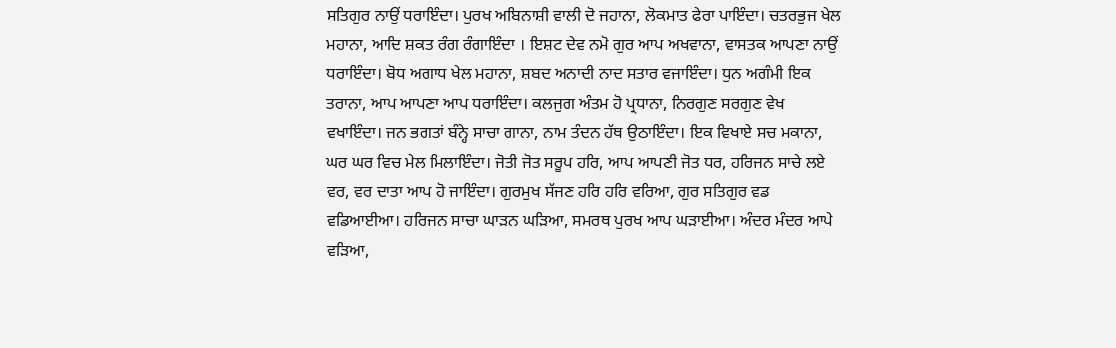ਸਤਿਗੁਰ ਨਾਉਂ ਧਰਾਇੰਦਾ। ਪੁਰਖ ਅਬਿਨਾਸ਼ੀ ਵਾਲੀ ਦੋ ਜਹਾਨਾ, ਲੋਕਮਾਤ ਫੇਰਾ ਪਾਇੰਦਾ। ਚਤਰਭੁਜ ਖੇਲ ਮਹਾਨਾ, ਆਦਿ ਸ਼ਕਤ ਰੰਗ ਰੰਗਾਇੰਦਾ । ਇਸ਼ਟ ਦੇਵ ਨਮੋ ਗੁਰ ਆਪ ਅਖਵਾਨਾ, ਵਾਸਤਕ ਆਪਣਾ ਨਾਉਂ ਧਰਾਇੰਦਾ। ਬੋਧ ਅਗਾਧ ਖੇਲ ਮਹਾਨਾ, ਸ਼ਬਦ ਅਨਾਦੀ ਨਾਦ ਸਤਾਰ ਵਜਾਇੰਦਾ। ਧੁਨ ਅਗੰਮੀ ਇਕ ਤਰਾਨਾ, ਆਪ ਆਪਣਾ ਆਪ ਧਰਾਇੰਦਾ। ਕਲਜੁਗ ਅੰਤਮ ਹੋ ਪ੍ਰਧਾਨਾ, ਨਿਰਗੁਣ ਸਰਗੁਣ ਵੇਖ ਵਖਾਇੰਦਾ। ਜਨ ਭਗਤਾਂ ਬੰਨ੍ਹੇ ਸਾਚਾ ਗਾਨਾ, ਨਾਮ ਤੰਦਨ ਹੱਥ ਉਠਾਇੰਦਾ। ਇਕ ਵਿਖਾਏ ਸਚ ਮਕਾਨਾ, ਘਰ ਘਰ ਵਿਚ ਮੇਲ ਮਿਲਾਇੰਦਾ। ਜੋਤੀ ਜੋਤ ਸਰੂਪ ਹਰਿ, ਆਪ ਆਪਣੀ ਜੋਤ ਧਰ, ਹਰਿਜਨ ਸਾਚੇ ਲਏ ਵਰ, ਵਰ ਦਾਤਾ ਆਪ ਹੋ ਜਾਇੰਦਾ। ਗੁਰਮੁਖ ਸੱਜਣ ਹਰਿ ਹਰਿ ਵਰਿਆ, ਗੁਰ ਸਤਿਗੁਰ ਵਡ ਵਡਿਆਈਆ। ਹਰਿਜਨ ਸਾਚਾ ਘਾੜਨ ਘੜਿਆ, ਸਮਰਥ ਪੁਰਖ ਆਪ ਘੜਾਈਆ। ਅੰਦਰ ਮੰਦਰ ਆਪੇ ਵੜਿਆ,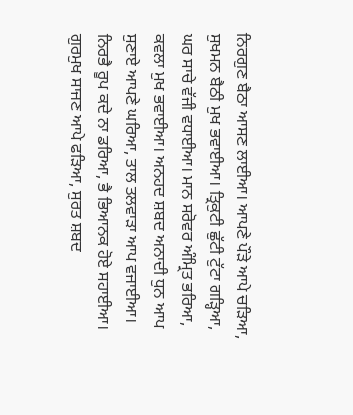ਨਿਰਗੁਣ ਬੈਠਾ ਆਸਣ ਲਾਈਆ। ਆਪਣੇ ਪੌੜੇ ਆਪੇ ਚੜਿਆ, ਸੁਖਮਨ ਬੈਠੀ ਮੁਖ ਭਵਾਈਆ। ਤ੍ਰਿਕੁਟੀ ਛੁੱਟੀ ਟੁੱਟਾ ਗੜ੍ਹਿਆ, ਘਰ ਸਾਚੇ ਵੱਜੀ ਵਧਾਈਆ। ਮਾਨ ਸਰੋਵਰ ਅੰਮ੍ਰਿਤ ਭਰਿਆ, ਕਵਲਾ ਮੁਖ ਭਵਾਈਆ। ਅਨਹਦ ਸ਼ਬਦ ਅਨਾਦੀ ਧੁਨ ਆਪ ਸੁਣਾਏ ਆਪਣੇ ਘਰਿਆ, ਤਾਲ ਤਲਵਾੜਾ ਆਪ ਵਜਾਈਆ। ਨਿਰਭੈ ਰੂਪ ਕਦੇ ਨਾ ਡਰਿਆ, ਭੈ ਭਿਆਨਕ ਹੋਏ ਸਹਾਈਆ। ਗੁਰਮੁਖ ਸਾਜਣ ਆਪੇ ਫੜਿਆ, ਸੁਰਤ ਸ਼ਬਦ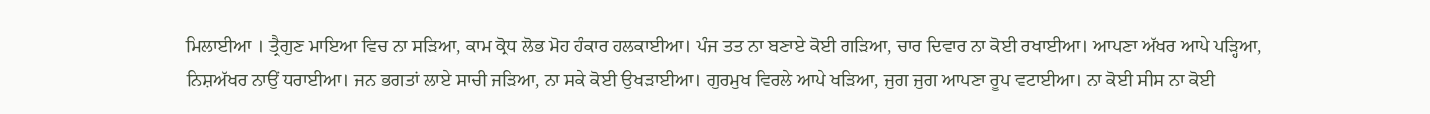ਮਿਲਾਈਆ । ਤ੍ਰੈਗੁਣ ਮਾਇਆ ਵਿਚ ਨਾ ਸੜਿਆ, ਕਾਮ ਕ੍ਰੋਧ ਲੋਭ ਮੋਹ ਹੰਕਾਰ ਹਲਕਾਈਆ। ਪੰਜ ਤਤ ਨਾ ਬਣਾਏ ਕੋਈ ਗੜਿਆ, ਚਾਰ ਦਿਵਾਰ ਨਾ ਕੋਈ ਰਖਾਈਆ। ਆਪਣਾ ਅੱਖਰ ਆਪੇ ਪੜ੍ਹਿਆ, ਨਿਸ਼ਅੱਖਰ ਨਾਉਂ ਧਰਾਈਆ। ਜਨ ਭਗਤਾਂ ਲਾਏ ਸਾਚੀ ਜੜਿਆ, ਨਾ ਸਕੇ ਕੋਈ ਉਖੜਾਈਆ। ਗੁਰਮੁਖ ਵਿਰਲੇ ਆਪੇ ਖੜਿਆ, ਜੁਗ ਜੁਗ ਆਪਣਾ ਰੂਪ ਵਟਾਈਆ। ਨਾ ਕੋਈ ਸੀਸ ਨਾ ਕੋਈ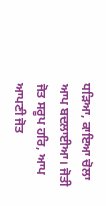ਧੜਿਆ, ਕਾਇਆ ਚੋਲਾ ਆਪ ਬਦਲਾਈਆ। ਜੋਤੀ ਜੋਤ ਸਰੂਪ ਹਰਿ, ਆਪ ਆਪਣੀ ਜੋਤ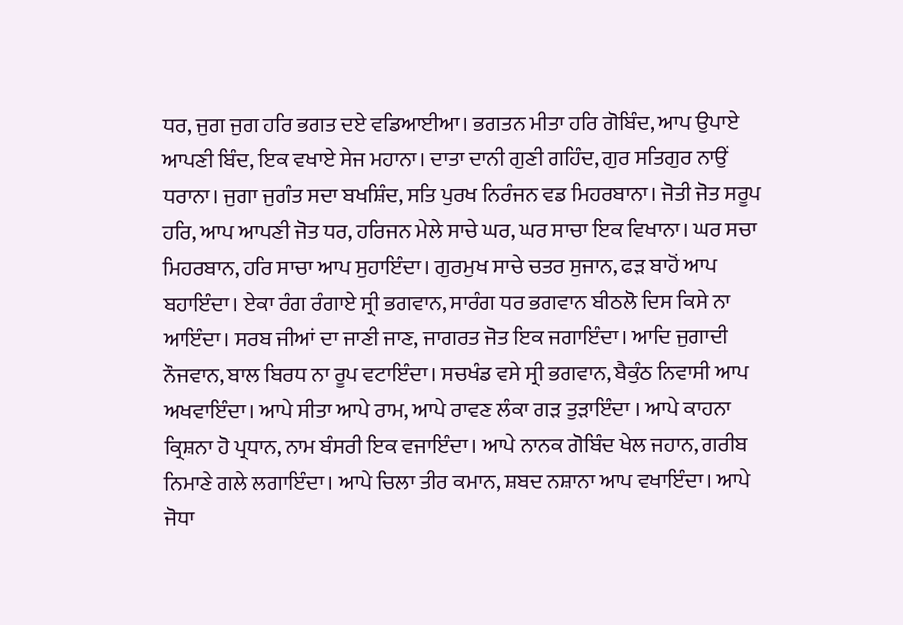ਧਰ, ਜੁਗ ਜੁਗ ਹਰਿ ਭਗਤ ਦਏ ਵਡਿਆਈਆ। ਭਗਤਨ ਮੀਤਾ ਹਰਿ ਗੋਬਿੰਦ, ਆਪ ਉਪਾਏ ਆਪਣੀ ਬਿੰਦ, ਇਕ ਵਖਾਏ ਸੇਜ ਮਹਾਨਾ। ਦਾਤਾ ਦਾਨੀ ਗੁਣੀ ਗਹਿੰਦ, ਗੁਰ ਸਤਿਗੁਰ ਨਾਉਂ ਧਰਾਨਾ। ਜੁਗਾ ਜੁਗੰਤ ਸਦਾ ਬਖਸ਼ਿੰਦ, ਸਤਿ ਪੁਰਖ ਨਿਰੰਜਨ ਵਡ ਮਿਹਰਬਾਨਾ। ਜੋਤੀ ਜੋਤ ਸਰੂਪ ਹਰਿ, ਆਪ ਆਪਣੀ ਜੋਤ ਧਰ, ਹਰਿਜਨ ਮੇਲੇ ਸਾਚੇ ਘਰ, ਘਰ ਸਾਚਾ ਇਕ ਵਿਖਾਨਾ। ਘਰ ਸਚਾ ਮਿਹਰਬਾਨ, ਹਰਿ ਸਾਚਾ ਆਪ ਸੁਹਾਇੰਦਾ। ਗੁਰਮੁਖ ਸਾਚੇ ਚਤਰ ਸੁਜਾਨ, ਫੜ ਬਾਹੋਂ ਆਪ ਬਹਾਇੰਦਾ। ਏਕਾ ਰੰਗ ਰੰਗਾਏ ਸ੍ਰੀ ਭਗਵਾਨ, ਸਾਰੰਗ ਧਰ ਭਗਵਾਨ ਬੀਠਲੋ ਦਿਸ ਕਿਸੇ ਨਾ ਆਇੰਦਾ। ਸਰਬ ਜੀਆਂ ਦਾ ਜਾਣੀ ਜਾਣ, ਜਾਗਰਤ ਜੋਤ ਇਕ ਜਗਾਇੰਦਾ। ਆਦਿ ਜੁਗਾਦੀ ਨੌਜਵਾਨ, ਬਾਲ ਬਿਰਧ ਨਾ ਰੂਪ ਵਟਾਇੰਦਾ। ਸਚਖੰਡ ਵਸੇ ਸ੍ਰੀ ਭਗਵਾਨ, ਬੈਕੁੰਠ ਨਿਵਾਸੀ ਆਪ ਅਖਵਾਇੰਦਾ। ਆਪੇ ਸੀਤਾ ਆਪੇ ਰਾਮ, ਆਪੇ ਰਾਵਣ ਲੰਕਾ ਗੜ ਤੁੜਾਇੰਦਾ । ਆਪੇ ਕਾਹਨਾ ਕ੍ਰਿਸ਼ਨਾ ਹੋ ਪ੍ਰਧਾਨ, ਨਾਮ ਬੰਸਰੀ ਇਕ ਵਜਾਇੰਦਾ। ਆਪੇ ਨਾਨਕ ਗੋਬਿੰਦ ਖੇਲ ਜਹਾਨ, ਗਰੀਬ ਨਿਮਾਣੇ ਗਲੇ ਲਗਾਇੰਦਾ। ਆਪੇ ਚਿਲਾ ਤੀਰ ਕਮਾਨ, ਸ਼ਬਦ ਨਸ਼ਾਨਾ ਆਪ ਵਖਾਇੰਦਾ। ਆਪੇ ਜੋਧਾ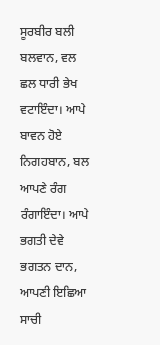ਸੂਰਬੀਰ ਬਲੀ ਬਲਵਾਨ, ਵਲ ਛਲ ਧਾਰੀ ਭੇਖ ਵਟਾਇੰਦਾ। ਆਪੇ ਬਾਵਨ ਹੋਏ ਨਿਗਹਬਾਨ, ਬਲ ਆਪਣੇ ਰੰਗ ਰੰਗਾਇੰਦਾ। ਆਪੇ ਭਗਤੀ ਦੇਵੇ ਭਗਤਨ ਦਾਨ, ਆਪਣੀ ਇਛਿਆ ਸਾਚੀ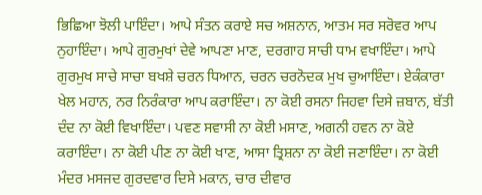ਭਿਛਿਆ ਝੋਲੀ ਪਾਇੰਦਾ। ਆਪੇ ਸੰਤਨ ਕਰਾਏ ਸਚ ਅਸ਼ਨਾਨ, ਆਤਮ ਸਰ ਸਰੋਵਰ ਆਪ ਨੁਹਾਇੰਦਾ। ਆਪੇ ਗੁਰਮੁਖਾਂ ਦੇਵੇ ਆਪਣਾ ਮਾਣ, ਦਰਗਾਹ ਸਾਚੀ ਧਾਮ ਵਖਾਇੰਦਾ। ਆਪੇ ਗੁਰਮੁਖ ਸਾਚੇ ਸਾਚਾ ਬਖਸ਼ੇ ਚਰਨ ਧਿਆਨ, ਚਰਨ ਚਰਨੋਦਕ ਮੁਖ ਚੁਆਇੰਦਾ। ਏਕੰਕਾਰਾ ਖੇਲ ਮਹਾਨ, ਨਰ ਨਿਰੰਕਾਰਾ ਆਪ ਕਰਾਇੰਦਾ। ਨਾ ਕੋਈ ਰਸਨਾ ਜਿਹਵਾ ਦਿਸੇ ਜ਼ਬਾਨ, ਬੱਤੀ ਦੰਦ ਨਾ ਕੋਈ ਵਿਖਾਇੰਦਾ। ਪਵਣ ਸਵਾਸੀ ਨਾ ਕੋਈ ਮਸਾਣ, ਅਗਨੀ ਹਵਨ ਨਾ ਕੋਏ ਕਰਾਇੰਦਾ। ਨਾ ਕੋਈ ਪੀਣ ਨਾ ਕੋਈ ਖਾਣ, ਆਸਾ ਤ੍ਰਿਸ਼ਨਾ ਨਾ ਕੋਈ ਜਣਾਇੰਦਾ। ਨਾ ਕੋਈ ਮੰਦਰ ਮਸਜਦ ਗੁਰਦਵਾਰ ਦਿਸੇ ਮਕਾਨ, ਚਾਰ ਦੀਵਾਰ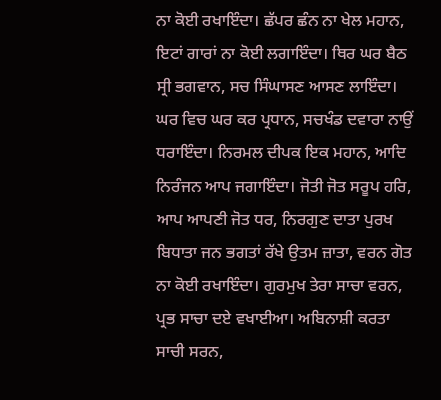ਨਾ ਕੋਈ ਰਖਾਇੰਦਾ। ਛੱਪਰ ਛੰਨ ਨਾ ਖੇਲ ਮਹਾਨ, ਇਟਾਂ ਗਾਰਾਂ ਨਾ ਕੋਈ ਲਗਾਇੰਦਾ। ਥਿਰ ਘਰ ਬੈਠ ਸ੍ਰੀ ਭਗਵਾਨ, ਸਚ ਸਿੰਘਾਸਣ ਆਸਣ ਲਾਇੰਦਾ। ਘਰ ਵਿਚ ਘਰ ਕਰ ਪ੍ਰਧਾਨ, ਸਚਖੰਡ ਦਵਾਰਾ ਨਾਉਂ ਧਰਾਇੰਦਾ। ਨਿਰਮਲ ਦੀਪਕ ਇਕ ਮਹਾਨ, ਆਦਿ ਨਿਰੰਜਨ ਆਪ ਜਗਾਇੰਦਾ। ਜੋਤੀ ਜੋਤ ਸਰੂਪ ਹਰਿ, ਆਪ ਆਪਣੀ ਜੋਤ ਧਰ, ਨਿਰਗੁਣ ਦਾਤਾ ਪੁਰਖ ਬਿਧਾਤਾ ਜਨ ਭਗਤਾਂ ਰੱਖੇ ਉਤਮ ਜ਼ਾਤਾ, ਵਰਨ ਗੋਤ ਨਾ ਕੋਈ ਰਖਾਇੰਦਾ। ਗੁਰਮੁਖ ਤੇਰਾ ਸਾਚਾ ਵਰਨ, ਪ੍ਰਭ ਸਾਚਾ ਦਏ ਵਖਾਈਆ। ਅਬਿਨਾਸ਼ੀ ਕਰਤਾ ਸਾਚੀ ਸਰਨ,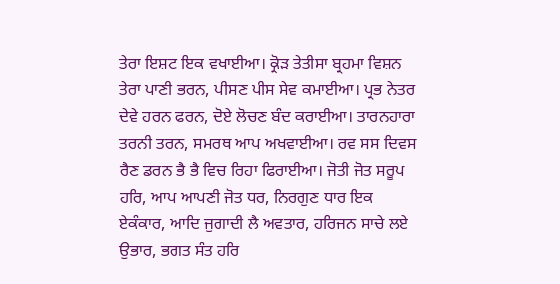ਤੇਰਾ ਇਸ਼ਟ ਇਕ ਵਖਾਈਆ। ਕ੍ਰੋੜ ਤੇਤੀਸਾ ਬ੍ਰਹਮਾ ਵਿਸ਼ਨ ਤੇਰਾ ਪਾਣੀ ਭਰਨ, ਪੀਸਣ ਪੀਸ ਸੇਵ ਕਮਾਈਆ। ਪ੍ਰਭ ਨੇਤਰ ਦੇਵੇ ਹਰਨ ਫਰਨ, ਦੋਏ ਲੋਚਣ ਬੰਦ ਕਰਾਈਆ। ਤਾਰਨਹਾਰਾ ਤਰਨੀ ਤਰਨ, ਸਮਰਥ ਆਪ ਅਖਵਾਈਆ। ਰਵ ਸਸ ਦਿਵਸ ਰੈਣ ਡਰਨ ਭੈ ਭੈ ਵਿਚ ਰਿਹਾ ਫਿਰਾਈਆ। ਜੋਤੀ ਜੋਤ ਸਰੂਪ ਹਰਿ, ਆਪ ਆਪਣੀ ਜੋਤ ਧਰ, ਨਿਰਗੁਣ ਧਾਰ ਇਕ ਏਕੰਕਾਰ, ਆਦਿ ਜੁਗਾਦੀ ਲੈ ਅਵਤਾਰ, ਹਰਿਜਨ ਸਾਚੇ ਲਏ ਉਭਾਰ, ਭਗਤ ਸੰਤ ਹਰਿ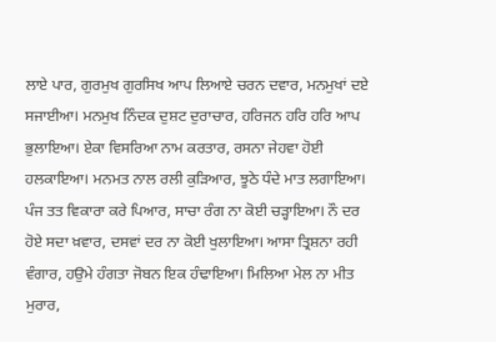ਲਾਏ ਪਾਰ, ਗੁਰਮੁਖ ਗੁਰਸਿਖ ਆਪ ਲਿਆਏ ਚਰਨ ਦਵਾਰ, ਮਨਮੁਖਾਂ ਦਏ ਸਜਾਈਆ। ਮਨਮੁਖ ਨਿੰਦਕ ਦੁਸ਼ਟ ਦੁਰਾਚਾਰ, ਹਰਿਜਨ ਹਰਿ ਹਰਿ ਆਪ ਭੁਲਾਇਆ। ਏਕਾ ਵਿਸਰਿਆ ਨਾਮ ਕਰਤਾਰ, ਰਸਨਾ ਜੇਹਵਾ ਹੋਈ ਹਲਕਾਇਆ। ਮਨਮਤ ਨਾਲ ਰਲੀ ਕੁੜਿਆਰ, ਝੂਠੇ ਧੰਦੇ ਮਾਤ ਲਗਾਇਆ। ਪੰਜ ਤਤ ਵਿਕਾਰਾ ਕਰੇ ਪਿਆਰ, ਸਾਚਾ ਰੰਗ ਨਾ ਕੋਈ ਚੜ੍ਹਾਇਆ। ਨੌ ਦਰ ਹੋਏ ਸਦਾ ਖ਼ਵਾਰ, ਦਸਵਾਂ ਦਰ ਨਾ ਕੋਈ ਖੁਲਾਇਆ। ਆਸਾ ਤ੍ਰਿਸ਼ਨਾ ਰਹੀ ਵੰਗਾਰ, ਹਉਮੇ ਹੰਗਤਾ ਜੋਬਨ ਇਕ ਹੰਢਾਇਆ। ਮਿਲਿਆ ਮੇਲ ਨਾ ਮੀਤ ਮੁਰਾਰ,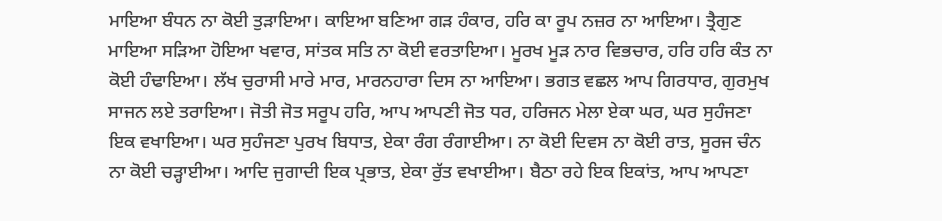ਮਾਇਆ ਬੰਧਨ ਨਾ ਕੋਈ ਤੁੜਾਇਆ। ਕਾਇਆ ਬਣਿਆ ਗੜ ਹੰਕਾਰ, ਹਰਿ ਕਾ ਰੂਪ ਨਜ਼ਰ ਨਾ ਆਇਆ। ਤ੍ਰੈਗੁਣ ਮਾਇਆ ਸੜਿਆ ਹੋਇਆ ਖਵਾਰ, ਸਾਂਤਕ ਸਤਿ ਨਾ ਕੋਈ ਵਰਤਾਇਆ। ਮੂਰਖ ਮੂੜ ਨਾਰ ਵਿਭਚਾਰ, ਹਰਿ ਹਰਿ ਕੰਤ ਨਾ ਕੋਈ ਹੰਢਾਇਆ। ਲੱਖ ਚੁਰਾਸੀ ਮਾਰੇ ਮਾਰ, ਮਾਰਨਹਾਰਾ ਦਿਸ ਨਾ ਆਇਆ। ਭਗਤ ਵਛਲ ਆਪ ਗਿਰਧਾਰ, ਗੁਰਮੁਖ ਸਾਜਨ ਲਏ ਤਰਾਇਆ। ਜੋਤੀ ਜੋਤ ਸਰੂਪ ਹਰਿ, ਆਪ ਆਪਣੀ ਜੋਤ ਧਰ, ਹਰਿਜਨ ਮੇਲਾ ਏਕਾ ਘਰ, ਘਰ ਸੁਹੰਜਣਾ ਇਕ ਵਖਾਇਆ। ਘਰ ਸੁਹੰਜਣਾ ਪੁਰਖ ਬਿਧਾਤ, ਏਕਾ ਰੰਗ ਰੰਗਾਈਆ। ਨਾ ਕੋਈ ਦਿਵਸ ਨਾ ਕੋਈ ਰਾਤ, ਸੂਰਜ ਚੰਨ ਨਾ ਕੋਈ ਚੜ੍ਹਾਈਆ। ਆਦਿ ਜੁਗਾਦੀ ਇਕ ਪ੍ਰਭਾਤ, ਏਕਾ ਰੁੱਤ ਵਖਾਈਆ। ਬੈਠਾ ਰਹੇ ਇਕ ਇਕਾਂਤ, ਆਪ ਆਪਣਾ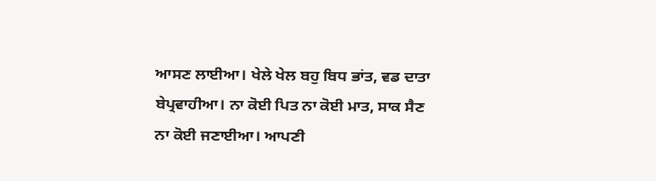ਆਸਣ ਲਾਈਆ। ਖੇਲੇ ਖੇਲ ਬਹੁ ਬਿਧ ਭਾਂਤ, ਵਡ ਦਾਤਾ ਬੇਪ੍ਰਵਾਹੀਆ। ਨਾ ਕੋਈ ਪਿਤ ਨਾ ਕੋਈ ਮਾਤ, ਸਾਕ ਸੈਣ ਨਾ ਕੋਈ ਜਣਾਈਆ। ਆਪਣੀ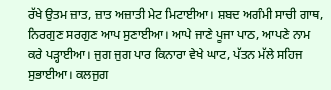ਰੱਖੇ ਉਤਮ ਜ਼ਾਤ, ਜ਼ਾਤ ਅਜ਼ਾਤੀ ਮੇਟ ਮਿਟਾਈਆ। ਸ਼ਬਦ ਅਗੰਮੀ ਸਾਚੀ ਗਾਥ, ਨਿਰਗੁਣ ਸਰਗੁਣ ਆਪ ਸੁਣਾਈਆ। ਆਪੇ ਜਾਣੇ ਪੂਜਾ ਪਾਠ, ਆਪਣੇ ਨਾਮ ਕਰੇ ਪੜ੍ਹਾਈਆ। ਜੁਗ ਜੁਗ ਪਾਰ ਕਿਨਾਰਾ ਵੇਖੇ ਘਾਟ, ਪੱਤਨ ਮੱਲੇ ਸਹਿਜ ਸੁਭਾਈਆ। ਕਲਜੁਗ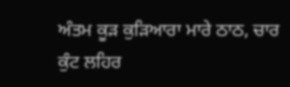ਅੰਤਮ ਕੂੜ ਕੁੜਿਆਰਾ ਮਾਰੇ ਠਾਠ, ਚਾਰ ਕੁੰਟ ਲਹਿਰ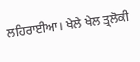ਲਹਿਰਾਈਆ। ਖੇਲੇ ਖੇਲ ਤ੍ਰਲੋਕੀ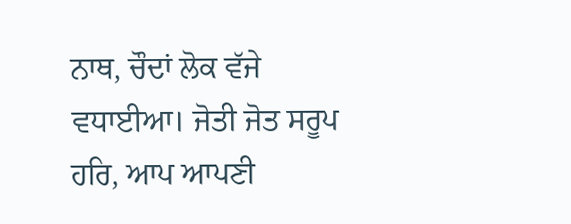ਨਾਥ, ਚੌਦਾਂ ਲੋਕ ਵੱਜੇ ਵਧਾਈਆ। ਜੋਤੀ ਜੋਤ ਸਰੂਪ ਹਰਿ, ਆਪ ਆਪਣੀ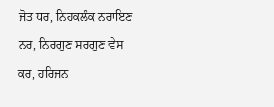ਜੋਤ ਧਰ, ਨਿਹਕਲੰਕ ਨਰਾਇਣ ਨਰ, ਨਿਰਗੁਣ ਸਰਗੁਣ ਵੇਸ ਕਰ, ਹਰਿਜਨ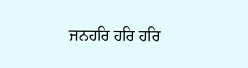ਜਨਹਰਿ ਹਰਿ ਹਰਿ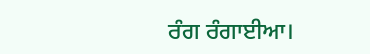ਰੰਗ ਰੰਗਾਈਆ।